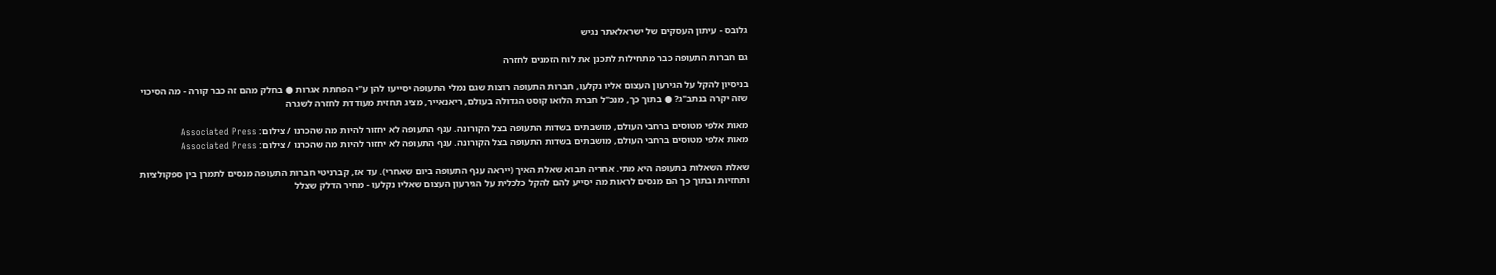גלובס - עיתון העסקים של ישראלאתר נגיש

גם חברות התעופה כבר מתחילות לתכנן את לוח הזמנים לחזרה

בניסיון להקל על הגירעון העצום אליו נקלעו, חברות התעופה רוצות שגם נמלי התעופה יסייעו להן ע"י הפחתת אגרות ● בחלק מהם זה כבר קורה - מה הסיכוי שזה יקרה בנתב"ג? ● בתוך כך, מנכ"ל חברת הלואו קוסט הגדולה בעולם, ריאנאייר, מציג תחזית מעודדת לחזרה לשגרה

מאות אלפי מטוסים ברחבי העולם, מושבתים בשדות התעופה בצל הקורונה. ענף התעופה לא יחזור להיות מה שהכרנו / צילום: Associated Press
מאות אלפי מטוסים ברחבי העולם, מושבתים בשדות התעופה בצל הקורונה. ענף התעופה לא יחזור להיות מה שהכרנו / צילום: Associated Press

שאלת השאלות בתעופה היא מתי. אחריה תבוא שאלת האיך (ייראה ענף התעופה ביום שאחרי). עד אז, קברניטי חברות התעופה מנסים לתמרן בין ספקולציות ותחזיות ובתוך כך הם מנסים לראות מה יסייע להם להקל כלכלית על הגירעון העצום שאליו נקלעו - מחיר הדלק שצלל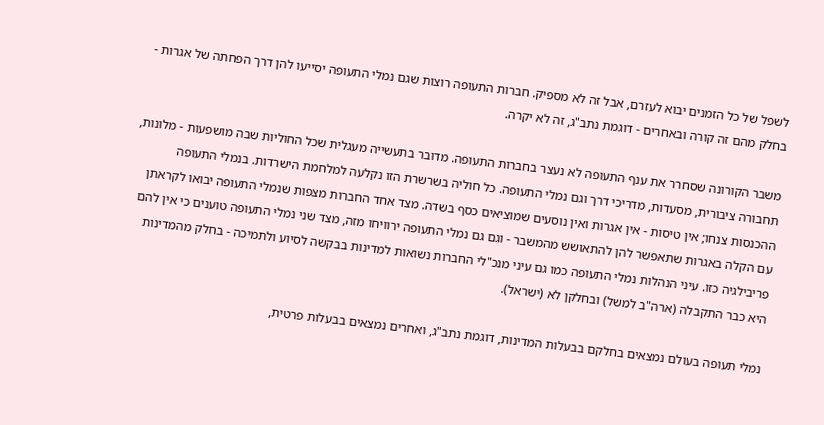לשפל של כל הזמנים יבוא לעזרם, אבל זה לא מספיק. חברות התעופה רוצות שגם נמלי התעופה יסייעו להן דרך הפחתה של אגרות - בחלק מהם זה קורה ובאחרים - דוגמת נתב"ג, זה לא יקרה.

משבר הקורונה שסחרר את ענף התעופה לא נעצר בחברות התעופה. מדובר בתעשייה מעגלית שכל החוליות שבה מושפעות - מלונות, תחבורה ציבורית, מסעדות, מדריכי דרך וגם נמלי התעופה. כל חוליה בשרשרת הזו נקלעה למלחמת הישרדות. בנמלי התעופה ההכנסות צנחו; אין טיסות - אין אגרות ואין נוסעים שמוציאים כסף בשדה. מצד אחד החברות מצפות שנמלי התעופה יבואו לקראתן עם הקלה באגרות שתאפשר להן להתאושש מהמשבר - וגם גם נמלי התעופה ירוויחו מזה, מצד שני נמלי התעופה טוענים כי אין להם פריבילגיה כזו. עיני הנהלות נמלי התעופה כמו גם עיני מנכ"לי החברות נשואות למדינות בבקשה לסיוע ולתמיכה - בחלק מהמדינות היא כבר התקבלה (ארה"ב למשל) ובחלקן לא (ישראל).

נמלי תעופה בעולם נמצאים בחלקם בבעלות המדינות, דוגמת נתב"ג, ואחרים נמצאים בבעלות פרטית,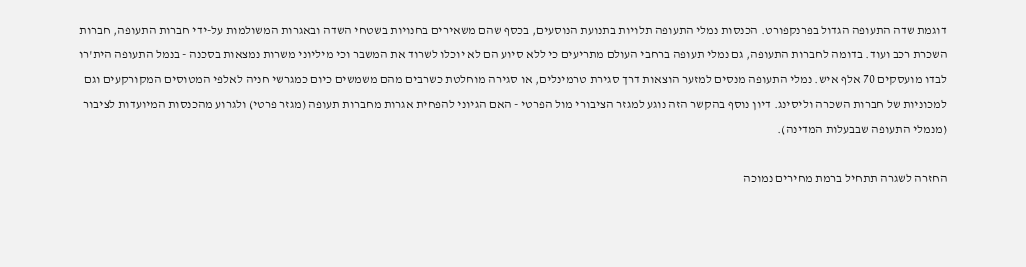דוגמת שדה התעופה הגדול בפרנקפורט. הכנסות נמלי התעופה תלויות בתנועת הנוסעים, בכסף שהם משאירים בחנויות בשטחי השדה ובאגרות המשולמות על-ידי חברות התעופה, חברות השכרת רכב ועוד. בדומה לחברות התעופה, גם נמלי תעופה ברחבי העולם מתריעים כי ללא סיוע הם לא יוכלו לשרוד את המשבר וכי מיליוני משרות נמצאות בסכנה - בנמל התעופה הית'רו לבדו מועסקים 70 אלף איש. נמלי התעופה מנסים למזער הוצאות דרך סגירת טרמינלים, או סגירה מוחלטת כשרבים מהם משמשים כיום כמגרשי חניה לאלפי המטוסים המקורקעים וגם למכוניות של חברות השכרה וליסינג. דיון נוסף בהקשר הזה נוגע למגזר הציבורי מול הפרטי - האם הגיוני להפחית אגרות מחברות תעופה (מגזר פרטי) ולגרוע מהכנסות המיועדות לציבור (מנמלי התעופה שבבעלות המדינה).

החזרה לשגרה תתחיל ברמת מחירים נמוכה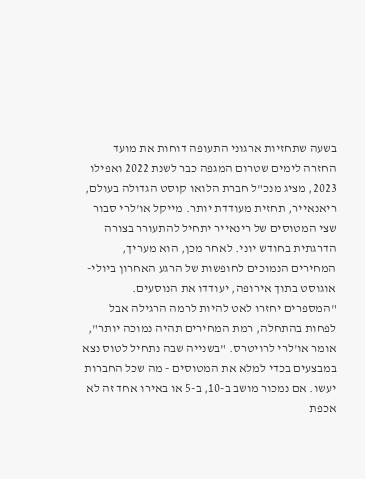בשעה שתחזיות ארגוני התעופה דוחות את מועד החזרה לימים שטרום המגפה כבר לשנת 2022 ואפילו 2023, מציג מנכ"ל חברת הלואו קוסט הגדולה בעולם, ריאנאייר, תחזית מעודדת יותר. מייקל או'לרי סבור שצי המטוסים של רינאייר יתחיל להתעורר בצורה הדרגתית בחודש יוני. לאחר מכן, הוא מעריך, המחירים הנמוכים לחופשות של הרגע האחרון ביולי-אוגוסט בתוך אירופה, יעודדו את הנוסעים. "המספרים יחזרו לאט להיות לרמה הרגילה אבל לפחות בהתחלה, רמת המחירים תהיה נמוכה יותר", אומר או'לרי לרויטרס. "בשנייה שבה נתחיל לטוס נצא במבצעים בכדי למלא את המטוסים - מה שכל החברות יעשו. אם נמכור מושב ב-10, ב-5 או באירו אחד זה לא אכפת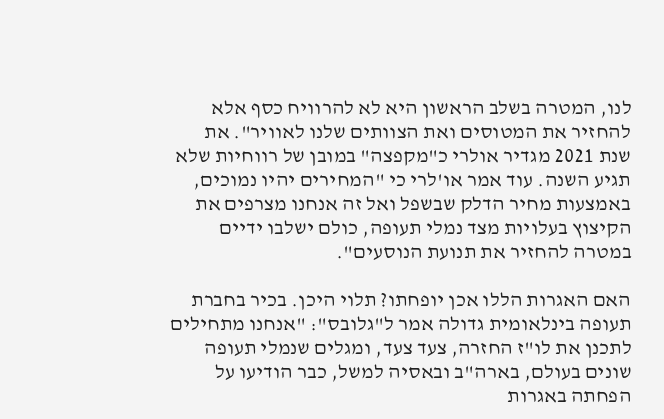לנו, המטרה בשלב הראשון היא לא להרוויח כסף אלא להחזיר את המטוסים ואת הצוותים שלנו לאוויר". את שנת 2021 מגדיר אולרי כ"מקפצה" במובן של רווחיות שלא תגיע השנה. עוד אמר או'לרי כי "המחירים יהיו נמוכים, באמצעות מחיר הדלק שבשפל ואל זה אנחנו מצרפים את הקיצוץ בעלויות מצד נמלי תעופה, כולם ישלבו ידיים במטרה להחזיר את תנועת הנוסעים".

האם האגרות הללו אכן יופחתו? תלוי היכן. בכיר בחברת תעופה בינלאומית גדולה אמר ל"גלובס": "אנחנו מתחילים לתכנן את לו"ז החזרה, צעד צעד, ומגלים שנמלי תעופה שונים בעולם, בארה"ב ובאסיה למשל, כבר הודיעו על הפחתה באגרות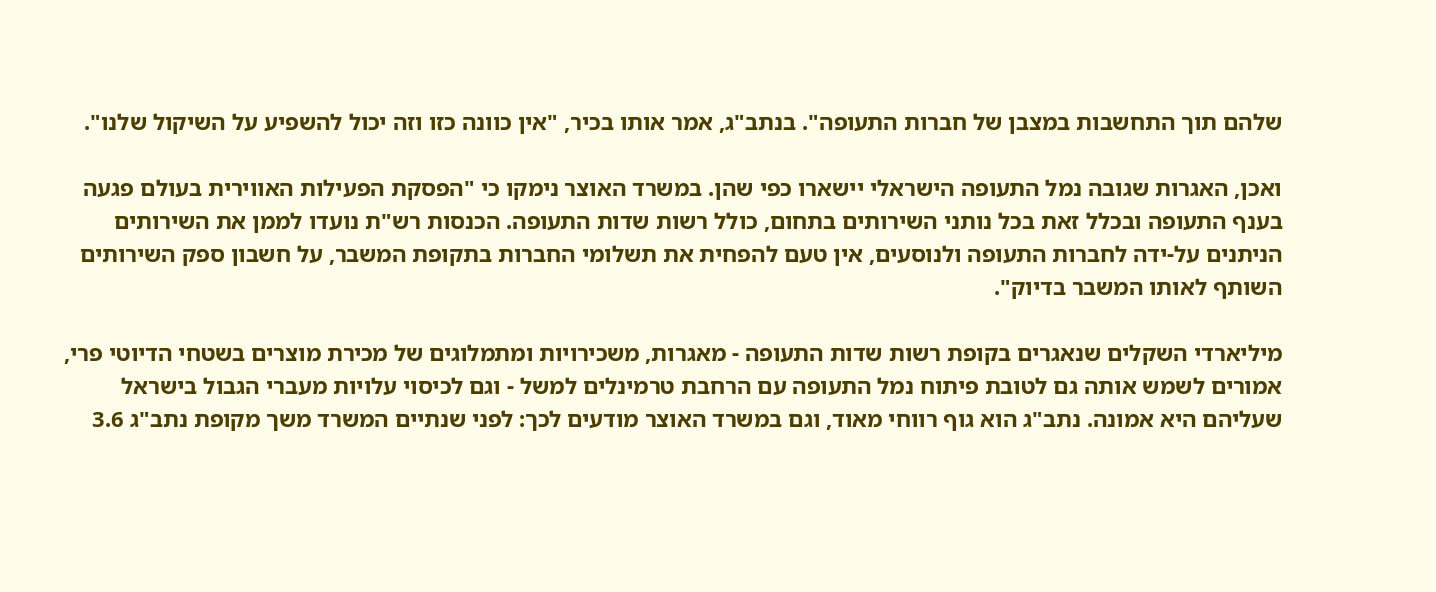שלהם תוך התחשבות במצבן של חברות התעופה". בנתב"ג, אמר אותו בכיר, "אין כוונה כזו וזה יכול להשפיע על השיקול שלנו".

ואכן, האגרות שגובה נמל התעופה הישראלי יישארו כפי שהן. במשרד האוצר נימקו כי "הפסקת הפעילות האווירית בעולם פגעה בענף התעופה ובכלל זאת בכל נותני השירותים בתחום, כולל רשות שדות התעופה. הכנסות רש"ת נועדו לממן את השירותים הניתנים על-ידה לחברות התעופה ולנוסעים, אין טעם להפחית את תשלומי החברות בתקופת המשבר, על חשבון ספק השירותים השותף לאותו המשבר בדיוק".

מיליארדי השקלים שנאגרים בקופת רשות שדות התעופה - מאגרות, משכירויות ומתמלוגים של מכירת מוצרים בשטחי הדיוטי פרי, אמורים לשמש אותה גם לטובת פיתוח נמל התעופה עם הרחבת טרמינלים למשל - וגם לכיסוי עלויות מעברי הגבול בישראל שעליהם היא אמונה. נתב"ג הוא גוף רווחי מאוד, וגם במשרד האוצר מודעים לכך: לפני שנתיים המשרד משך מקופת נתב"ג 3.6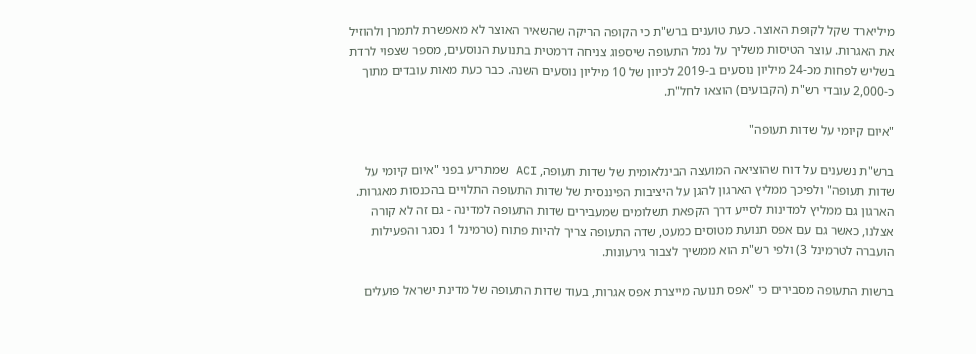מיליארד שקל לקופת האוצר. כעת טוענים ברש"ת כי הקופה הריקה שהשאיר האוצר לא מאפשרת לתמרן ולהוזיל את האגרות. עוצר הטיסות משליך על נמל התעופה שיספוג צניחה דרמטית בתנועת הנוסעים, מספר שצפוי לרדת בשליש לפחות מכ-24 מיליון נוסעים ב-2019 לכיוון של 10 מיליון נוסעים השנה. כבר כעת מאות עובדים מתוך כ-2,000 עובדי רש"ת (הקבועים) הוצאו לחל"ת.

"איום קיומי על שדות תעופה"

ברש"ת נשענים על דוח שהוציאה המועצה הבינלאומית של שדות תעופה, ACI שמתריע בפני "איום קיומי על שדות תעופה" ולפיכך ממליץ הארגון להגן על היציבות הפיננסית של שדות התעופה התלויים בהכנסות מאגרות. הארגון גם ממליץ למדינות לסייע דרך הקפאת תשלומים שמעבירים שדות התעופה למדינה - גם זה לא קורה אצלנו, כאשר גם עם אפס תנועת מטוסים כמעט, שדה התעופה צריך להיות פתוח (טרמינל 1 נסגר והפעילות הועברה לטרמינל 3) ולפי רש"ת הוא ממשיך לצבור גירעונות.

ברשות התעופה מסבירים כי "אפס תנועה מייצרת אפס אגרות, בעוד שדות התעופה של מדינת ישראל פועלים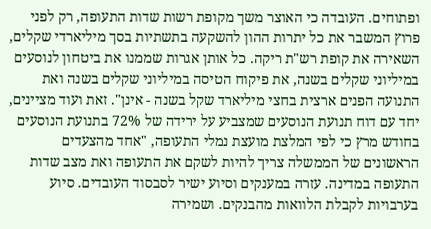ופתוחים. העובדה כי האוצר משך מקופת רשות שדות התעופה, רק לפני פרוץ המשבר את כל יתרות ההון להשקעה בתשתיות בסך מיליארדי שקלים, השאירה את קופת רש"ת ריקה. כל אותן אגרות שממנו את ביטחון לנוסעים במיליוני שקלים בשנה, את פיקוח הטיסה במיליוני שקלים בשנה ואת התנועה הפנים ארצית בחצי מיליארד שקל בשנה - אינן". זאת ועוד מציינים, יחד עם דוח תנועת הנוסעים שמצביע על ירידה של 72% בתנועת הנוסעים בחודש מרץ כי לפי המלצת מועצת נמלי התעופה, "אחד מהצעדים הראשונים של הממשלה צריך להיות לשקם את התעופה ואת מצב שדות התעופה במדינה. עזרה במענקים וסיוע ישיר לסבסוד העובדים. סיוע בערבויות לקבלת הלוואות מהבנקים. ושמירה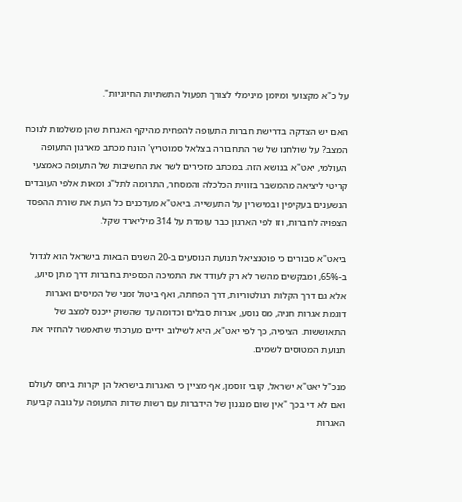על כ"א מקצועי ומיומן מינימלי לצורך תפעול התשתיות החיוניות".

האם יש הצדקה בדרישת חברות התעופה להפחית מהיקף האגרות שהן משלמות לנוכח המצב? על שולחנו של שר התחבורה בצלאל סמוטריץ' הונח מכתב מארגון התעופה העולמי, יאט"א בנושא הזה. במכתב מזכירים לשר את החשיבות של התעופה כאמצעי קריטי ליציאה מהמשבר בזווית הכלכלה והמסחר, התרומה לתל"ג ומאות אלפי העובדים הנשענים בעקיפין ובמישרין על התעשייה. ביאט"א מעדכנים כל העת את שורת ההפסד הצפויה לחברות, וזו לפי הארגון כבר עומדת על 314 מיליארד שקל.

ביאט"א סבורים כי פוטנציאל תנועת הנוסעים ב-20 השנים הבאות בישראל הוא לגדול ב-65%, ומבקשים מהשר לא רק לעודד את התמיכה הכספית בחברות דרך מתן סיוע, אלא גם דרך הקלות רגולטוריות, דרך הפחתה, ואף ביטול זמני של המיסים ואגרות דוגמת אגרות חניה, מס נוסע, אגרות סבלים וכדומה עד שהשוק ייכנס למצב של התאוששות. הציפיה, כך לפי יאט"א, היא לשילוב ידיים מערכתי שתאפשר להחזיר את תנועת המטוסים לשמים.

מנכ"ל יאט"א ישראל, קובי זוסמן, אף מציין כי האגרות בישראל הן יקרות ביחס לעולם ואם לא די בכך "אין שום מנגנון של הידברות עם רשות שדות התעופה על גובה קביעת האגרות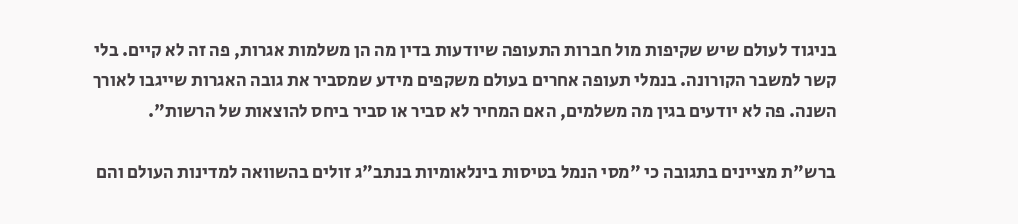בניגוד לעולם שיש שקיפות מול חברות התעופה שיודעות בדין מה הן משלמות אגרות, פה זה לא קיים. בלי קשר למשבר הקורונה. בנמלי תעופה אחרים בעולם משקפים מידע שמסביר את גובה האגרות שייגבו לאורך השנה. פה לא יודעים בגין מה משלמים, האם המחיר לא סביר או סביר ביחס להוצאות של הרשות".

ברש"ת מציינים בתגובה כי "מסי הנמל בטיסות בינלאומיות בנתב"ג זולים בהשוואה למדינות העולם והם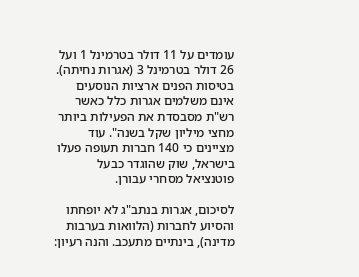עומדים על 11 דולר בטרמינל 1 ועל 26 דולר בטרמינל 3 (אגרות נחיתה). בטיסות הפנים ארציות הנוסעים אינם משלמים אגרות כלל כאשר רש"ת מסבסדת את הפעילות ביותר מחצי מיליון שקל בשנה". עוד מציינים כי 140 חברות תעופה פעלו בישראל, שוק שהוגדר כבעל פוטנציאל מסחרי עבורן.

לסיכום, אגרות בנתב"ג לא יופחתו והסיוע לחברות (הלוואות בערבות מדינה), בינתיים מתעכב. והנה רעיון: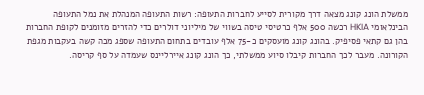ממשלת הונג קונג מצאה דרך מקורית לסייע לחברות התעופה: רשות התעופה המנהלת את נמל התעופה הבינלאומי HKIA רכשה 500 אלף כרטיסי טיסה בשווי של מיליוני דולרים כדי להזרים מזומנים לקופת החברות בהן גם קתאי פסיפיק. בהונג קונג מועסקים כ-75 אלף עובדים בתחום התעופה שספג מכה קשה בעקבות מגפת הקורונה. מעבר לכך החברות קיבלו סיוע ממשלתי, כך הונג קונג איירליינס שעמדה על סף קריסה.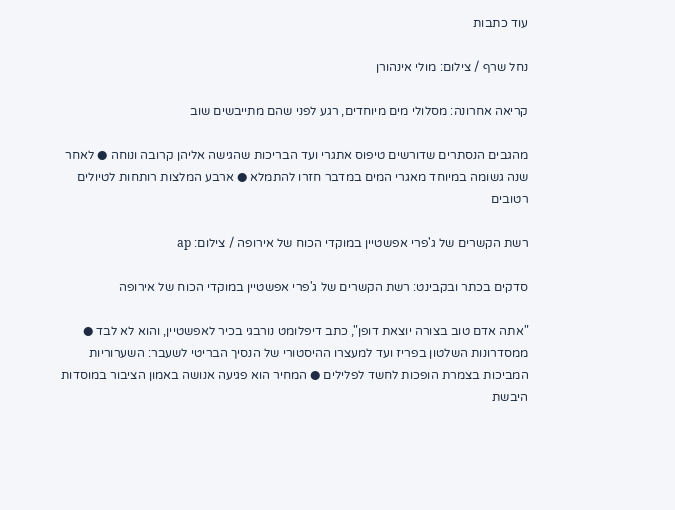עוד כתבות

נחל שרף / צילום: מולי אינהורן

קריאה אחרונה: מסלולי מים מיוחדים, רגע לפני שהם מתייבשים שוב

מהגבים הנסתרים שדורשים טיפוס אתגרי ועד הבריכות שהגישה אליהן קרובה ונוחה ● לאחר שנה גשומה במיוחד מאגרי המים במדבר חזרו להתמלא ● ארבע המלצות רותחות לטיולים רטובים

רשת הקשרים של ג'פרי אפשטיין במוקדי הכוח של אירופה / צילום: ap

סדקים בכתר ובקבינט: רשת הקשרים של ג'פרי אפשטיין במוקדי הכוח של אירופה

"אתה אדם טוב בצורה יוצאת דופן", כתב דיפלומט נורבגי בכיר לאפשטיין, והוא לא לבד ● ממסדרונות השלטון בפריז ועד למעצרו ההיסטורי של הנסיך הבריטי לשעבר: השערוריות המביכות בצמרת הופכות לחשד לפלילים ● המחיר הוא פגיעה אנושה באמון הציבור במוסדות היבשת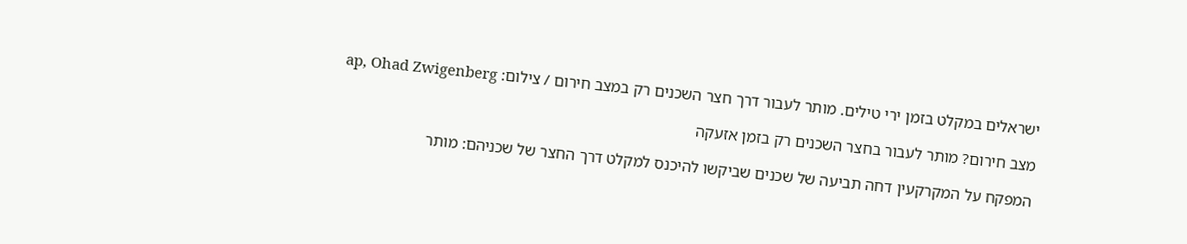ישראלים במקלט בזמן ירי טילים. מותר לעבור דרך חצר השכנים רק במצב חירום / צילום: ap, Ohad Zwigenberg

מצב חירום? מותר לעבור בחצר השכנים רק בזמן אזעקה

המפקח על המקרקעין דחה תביעה של שכנים שביקשו להיכנס למקלט דרך החצר של שכניהם: מותר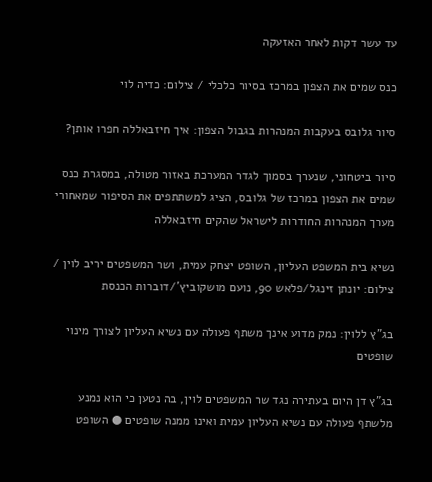עד עשר דקות לאחר האזעקה

כנס שמים את הצפון במרכז בסיור כלכלי / צילום: כדיה לוי

סיור גלובס בעקבות המנהרות בגבול הצפון: איך חיזבאללה חפרו אותן?

סיור ביטחוני, שנערך בסמוך לגדר המערכת באזור מטולה, במסגרת כנס שמים את הצפון במרכז של גלובס, הציג למשתתפים את הסיפור שמאחורי מערך המנהרות החודרות לישראל שהקים חיזבאללה

נשיא בית המשפט העליון, השופט יצחק עמית, ושר המשפטים יריב לוין / צילום: יונתן זינגל/פלאש 90, נועם מושקוביץ'/דוברות הכנסת

בג"ץ ללוין: נמק מדוע אינך משתף פעולה עם נשיא העליון לצורך מינוי שופטים

בג"ץ דן היום בעתירה נגד שר המשפטים לוין, בה נטען כי הוא נמנע מלשתף פעולה עם נשיא העליון עמית ואינו ממנה שופטים ● השופט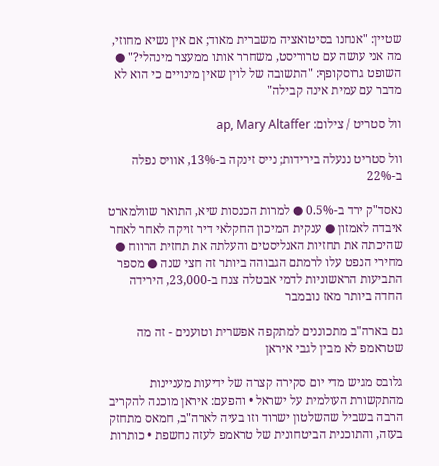שטיין: "אנחנו בסיטואציה משברית מאוד; אם אין נשיא מחוזי, מה אני עושה עם טרוריסט, משחרר אותו ממעצר מינהלי?" ● השופט גרוסקופף: "התשובה של לוין שאין מינויים כי הוא לא מדבר עם עמית אינה קבילה"

וול סטריט / צילום: ap, Mary Altaffer

וול סטריט ננעלה בירידות; נייס זינקה ב-13%, אוויס נפלה ב-22%

נאסד"ק ירד ב-0.5% ● למרות הכנסות שיא, התואר שוולמארט איבדה לאמזון ● ענקית המיכון החקלאי דיר זויקה לאחר לאחר שהיכתה את תחזיות האנליסטים והעלתה את תחזית הרווח ●  מחירי הנפט עלו לרמתם הגבוהה ביותר זה חצי שנה ● מספר התביעות הראשוניות לדמי אבטלה צנח ב-23,000, הירידה החדה ביותר מאז נובמבר

גם בארה"ב מתכוננים למתקפה אפשרית וטוענים - זה מה שטראמפ לא מבין לגבי איראן

גלובס מגיש מדי יום סקירה קצרה של ידיעות מעניינות מהתקשורת העולמית על ישראל • והפעם: איראן מוכנה להקריב הרבה בשביל שהשלטון ישרוד וזו בעיה לארה"ב, חמאס מתחזק בעזה, והתוכנית הביטחונית של טראמפ לעזה נחשפת • כותרות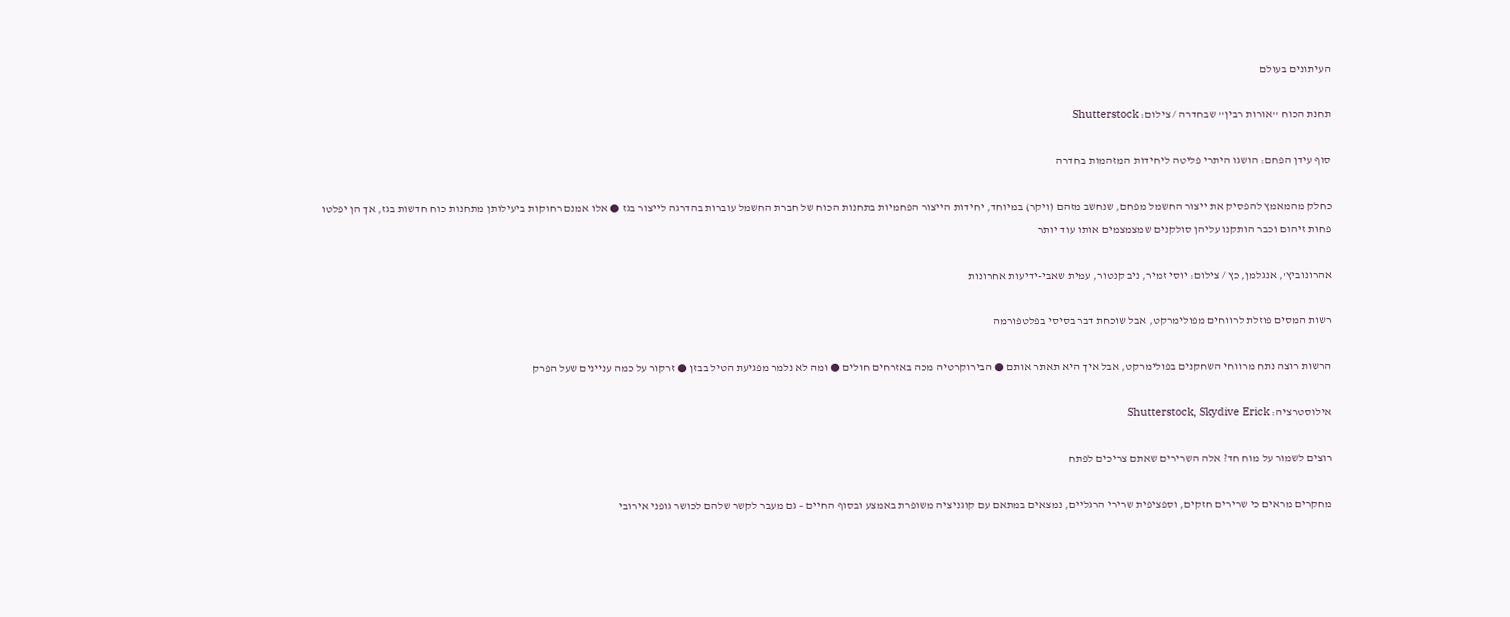העיתונים בעולם

תחנת הכוח ''אורות רבין'' שבחדרה / צילום: Shutterstock

סוף עידן הפחם: הושגו היתרי פליטה ליחידות המזהמות בחדרה

כחלק מהמאמץ להפסיק את ייצור החשמל מפחם, שנחשב מזהם (ויקר) במיוחד, יחידות הייצור הפחמיות בתחנות הכוח של חברת החשמל עוברות בהדרגה לייצור בגז ● אלו אמנם רחוקות ביעילותן מתחנות כוח חדשות בגז, אך הן יפלטו פחות זיהום וכבר הותקנו עליהן סולקנים שמצמצמים אותו עוד יותר

אהרונוביץ', אנגלמן, כץ / צילום: יוסי זמיר, ניב קנטור, עמית שאבי-ידיעות אחרונות

רשות המסים פוזלת לרווחים מפולימרקט, אבל שוכחת דבר בסיסי בפלטפורמה

הרשות רוצה נתח מרווחי השחקנים בפולימרקט, אבל איך היא תאתר אותם ● הבירוקרטיה מכה באזרחים חולים ● ומה לא נלמר מפגיעת הטיל בבזן ● זרקור על כמה עניינים שעל הפרק

אילוסטרציה: Shutterstock, Skydive Erick

רוצים לשמור על מוח חד? אלה השרירים שאתם צריכים לפתח

מחקרים מראים כי שרירים חזקים, וספציפית שרירי הרגליים, נמצאים במתאם עם קוגניציה משופרת באמצע ובסוף החיים – גם מעבר לקשר שלהם לכושר גופני אירובי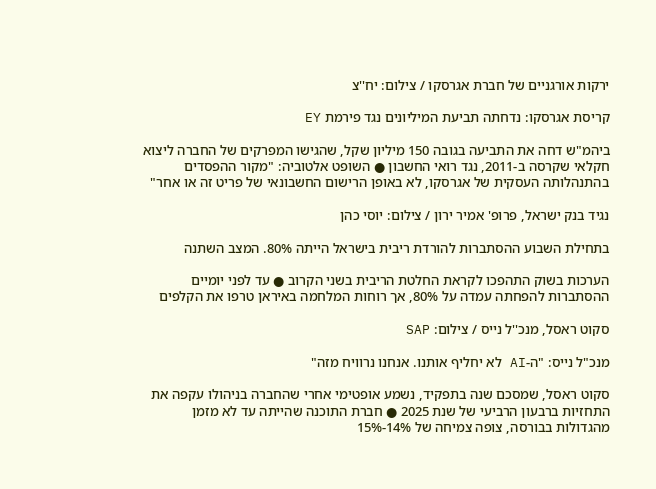ירקות אורגניים של חברת אגרסקו / צילום: יח''צ

קריסת אגרסקו: נדחתה תביעת המיליונים נגד פירמת EY

ביהמ"ש דחה את התביעה בגובה 150 מיליון שקל, שהגישו המפרקים של החברה ליצוא חקלאי שקרסה ב-2011, נגד רואי החשבון ● השופט אלטוביה: "מקור ההפסדים בהתנהלותה העסקית של אגרסקו, לא באופן הרישום החשבונאי של פריט זה או אחר"

נגיד בנק ישראל, פרופ' אמיר ירון / צילום: יוסי כהן

בתחילת השבוע ההסתברות להורדת ריבית בישראל הייתה 80%. המצב השתנה

הערכות בשוק התהפכו לקראת החלטת הריבית בשני הקרוב ● עד לפני יומיים ההסתברות להפחתה עמדה על 80%, אך רוחות המלחמה באיראן טרפו את הקלפים

סקוט ראסל, מנכ''ל נייס / צילום: SAP

מנכ"ל נייס: "ה-AI לא יחליף אותנו. אנחנו נרוויח מזה"

סקוט ראסל, שמסכם שנה בתפקיד, נשמע אופטימי אחרי שהחברה בניהולו עקפה את התחזיות ברבעון הרביעי של שנת 2025 ● חברת התוכנה שהייתה עד לא מזמן מהגדולות בבורסה, צופה צמיחה של 14%-15%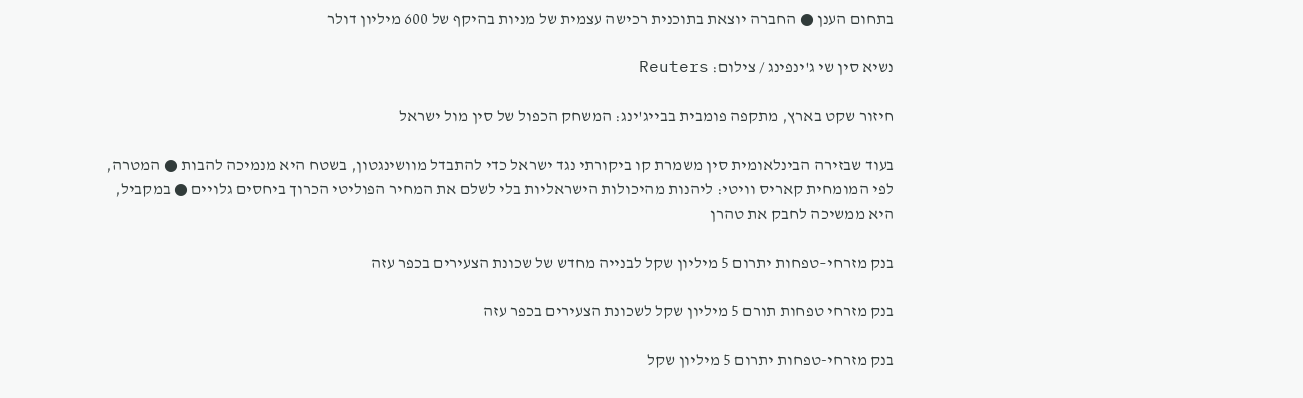בתחום הענן ● החברה יוצאת בתוכנית רכישה עצמית של מניות בהיקף של 600 מיליון דולר

נשיא סין שי ג'ינפינג / צילום: Reuters

חיזור שקט בארץ, מתקפה פומבית בבייג'ינג: המשחק הכפול של סין מול ישראל

בעוד שבזירה הבינלאומית סין משמרת קו ביקורתי נגד ישראל כדי להתבדל מוושינגטון, בשטח היא מנמיכה להבות ● המטרה, לפי המומחית קאריס וויטי: ליהנות מהיכולות הישראליות בלי לשלם את המחיר הפוליטי הכרוך ביחסים גלויים ● במקביל, היא ממשיכה לחבק את טהרן

בנק מזרחי–טפחות יתרום 5 מיליון שקל לבנייה מחדש של שכונת הצעירים בכפר עזה

בנק מזרחי טפחות תורם 5 מיליון שקל לשכונת הצעירים בכפר עזה

בנק מזרחי-טפחות יתרום 5 מיליון שקל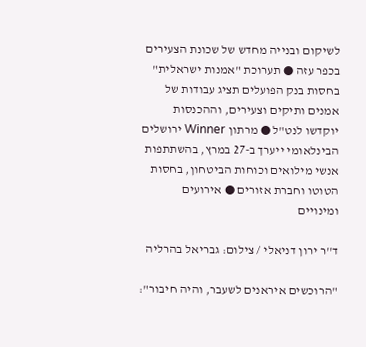לשיקום ובנייה מחדש של שכונת הצעירים בכפר עזה ● תערוכת "אמנות ישראלית" בחסות בנק הפועלים תציג עבודות של אמנים ותיקים וצעירים, וההכנסות יוקדשו לנט"ל ● מרתון Winner ירושלים הבינלאומי ייערך ב-27 במרץ, בהשתתפות אנשי מילואים וכוחות הביטחון, בחסות הטוטו וחברת אזורים ● אירועים ומינויים

ד''ר ירון דניאלי / צילום: גבריאל בהרליה

"הרוכשים איראנים לשעבר, והיה חיבור":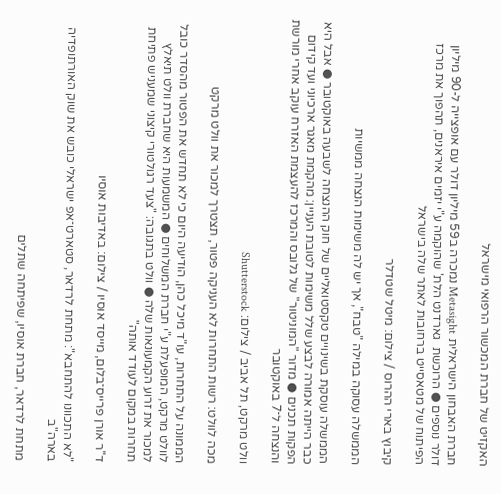האקזיט של חברת המכשור הרפואי מישראל

חברת האבחון הישראלית Metasight נמכרה ב59 מיליון דולר עם אופצייה ל-90 מיליון דולר נוספים ● הרוכשת  גארדנט הלת' שהוקמה ע"י יזמים איראנים, תהפוך את מרכז הפיתוח של מטאסייט ברחובות לאתר שלה בישראל

קיבוץ בארי ההרוס / צילום: מיטל שטדלר

הממשלה עסוקה במילה "טבח", אך יש לה משימות הנצחה ממשיות

הממשלה עוסקת בשינויים טקסטואליים של חוק ההנצחה לשבעה באוקטובר ● אבל היא כבר הייתה אמורה לבצע שלל משימות לטובת העניין: מהקמת מאגר ארכיוני ועד קידום הפקות תכנים ● מדור "המוניטור" של גלובס והמרכז להעצמת האזרח עוקב אחרי מורשת והנצחה ל־7 באוקטובר

וולט מרקט, תל אביב / צילום: Shutterstock

מכה לוולט: רשות התחרות לא העניקה פטור, תצטרך למכור את וולט מרקט

הממונה על התחרות, עו"ד מיכל כהן, הודיעה היום כי לא תחדש את הפטור מהסדר כובל לוולט מרקט, המופעלת ע"י חברת המשלוחים ● המשמעות היא שחברת וולט תיאלץ למכור את זרוע הקמעונאות שלה ● וולט בתגובה: "צעד רגולטורי קיצוני שמעניש פתיחת תחרות במקום לעודד אותה"

ד''ר אורן פרייס־בלום, מייסד אוסיו / צילום: באדיבות אוסיו

"לא התכוונו להתחבא": מתחת לרדאר, סטארט־אפ ישראלי כובש את שוק האורתופדיה בארה"ב

מתחת לרדאר, חברת אוסיו, שפיתחה שתלים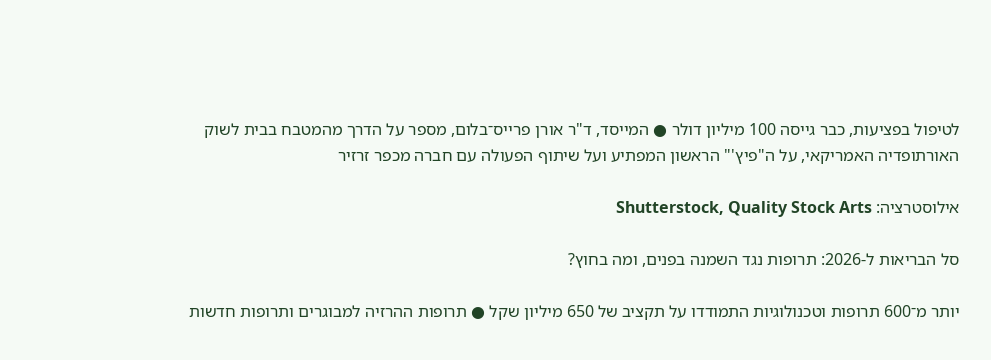לטיפול בפציעות, כבר גייסה 100 מיליון דולר ● המייסד, ד"ר אורן פרייס־בלום, מספר על הדרך מהמטבח בבית לשוק האורתופדיה האמריקאי, על ה"פיץ'" הראשון המפתיע ועל שיתוף הפעולה עם חברה מכפר זרזיר

אילוסטרציה: Shutterstock, Quality Stock Arts

סל הבריאות ל-2026: תרופות נגד השמנה בפנים, ומה בחוץ?

יותר מ־600 תרופות וטכנולוגיות התמודדו על תקציב של 650 מיליון שקל ● תרופות ההרזיה למבוגרים ותרופות חדשות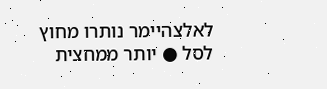לאלצהיימר נותרו מחוץ לסל ● יותר ממחצית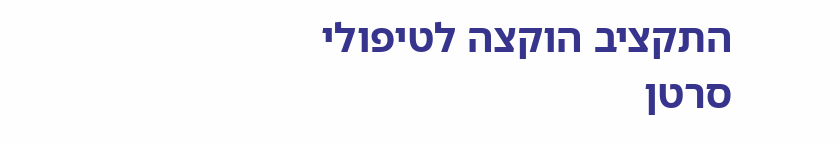התקציב הוקצה לטיפולי סרטן